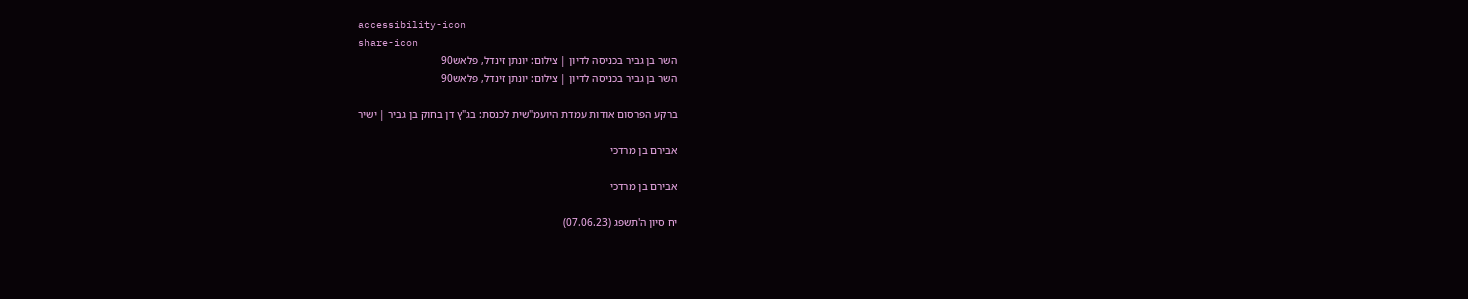accessibility-icon
share-icon
השר בן גביר בכניסה לדיון | צילום: יונתן זינדל, פלאש90
השר בן גביר בכניסה לדיון | צילום: יונתן זינדל, פלאש90

ברקע הפרסום אודות עמדת היועמ"שית לכנסת: בג"ץ דן בחוק בן גביר | ישיר

אבירם בן מרדכי

אבירם בן מרדכי

יח סיון ה'תשפג (07.06.23)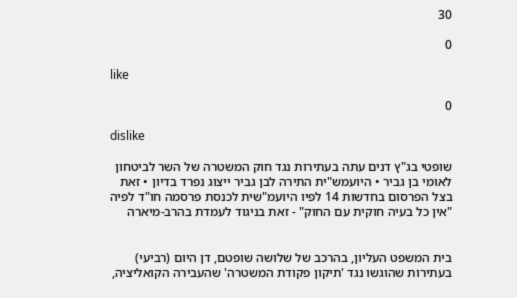30

0

like

0

dislike

שופטי בג"ץ דנים עתה בעתירות נגד חוק המשטרה של השר לביטחון לאומי בן גביר • היועמש"ית התירה לבן גביר ייצוג נפרד בדיון • זאת בצל הפרסום בחדשות 14 לפיו היועמ"שית לכנסת פרסמה חו"ד לפיה "אין כל בעיה חוקית עם החוק" - זאת בניגוד לעמדת בהרב-מיארה


בית המשפט העליון, בהרכב של שלושה שופטם, דן היום (רביעי) בעתירות שהוגשו נגד 'תיקון פקודת המשטרה' שהעבירה הקואליציה,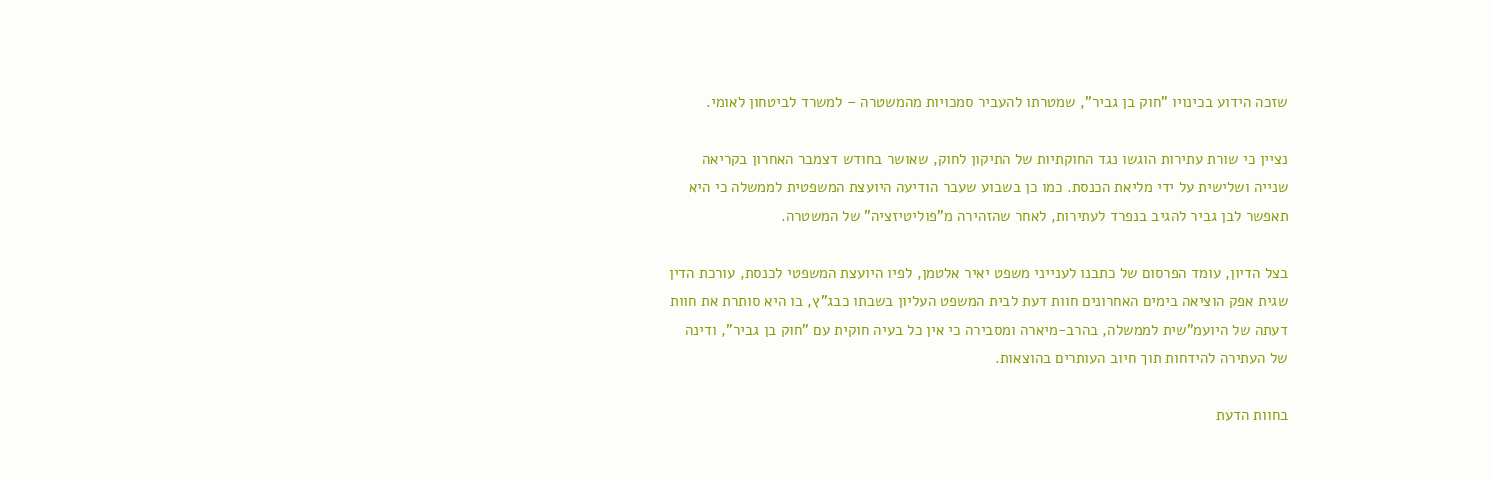שזכה הידוע בכינויו "חוק בן גביר", שמטרתו להעביר סמכויות מהמשטרה – למשרד לביטחון לאומי.

נציין כי שורת עתירות הוגשו נגד החוקתיות של התיקון לחוק, שאושר בחודש דצמבר האחרון בקריאה שנייה ושלישית על ידי מליאת הכנסת. כמו כן בשבוע שעבר הודיעה היועצת המשפטית לממשלה כי היא תאפשר לבן גביר להגיב בנפרד לעתירות, לאחר שהזהירה מ"פוליטיזציה" של המשטרה.

בצל הדיון, עומד הפרסום של כתבנו לענייני משפט יאיר אלטמן, לפיו היועצת המשפטי לכנסת, עורכת הדין שגית אפק הוציאה בימים האחרונים חוות דעת לבית המשפט העליון בשבתו כבג"ץ, בו היא סותרת את חוות דעתה של היועמ"שית לממשלה, בהרב-מיארה ומסבירה כי אין כל בעיה חוקית עם "חוק בן גביר", ודינה של העתירה להידחות תוך חיוב העותרים בהוצאות.

בחוות הדעת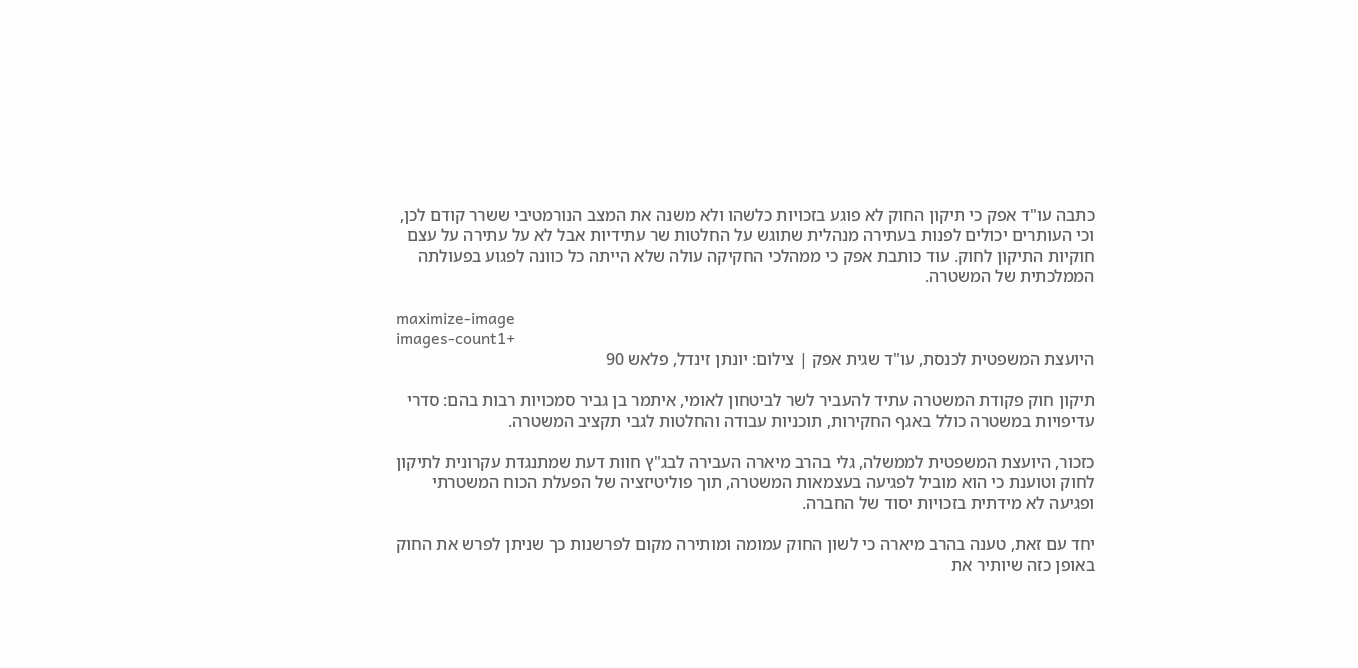כתבה עו"ד אפק כי תיקון החוק לא פוגע בזכויות כלשהו ולא משנה את המצב הנורמטיבי ששרר קודם לכן, וכי העותרים יכולים לפנות בעתירה מנהלית שתוגש על החלטות שר עתידיות אבל לא על עתירה על עצם חוקיות התיקון לחוק. עוד כותבת אפק כי ממהלכי החקיקה עולה שלא הייתה כל כוונה לפגוע בפעולתה הממלכתית של המשטרה.

maximize-image
images-count1+
היועצת המשפטית לכנסת, עו"ד שגית אפק | צילום: יונתן זינדל, פלאש 90

תיקון חוק פקודת המשטרה עתיד להעביר לשר לביטחון לאומי, איתמר בן גביר סמכויות רבות בהם: סדרי עדיפויות במשטרה כולל באגף החקירות, תוכניות עבודה והחלטות לגבי תקציב המשטרה.

כזכור, היועצת המשפטית לממשלה, גלי בהרב מיארה העבירה לבג"ץ חוות דעת שמתנגדת עקרונית לתיקון לחוק וטוענת כי הוא מוביל לפגיעה בעצמאות המשטרה, תוך פוליטיזציה של הפעלת הכוח המשטרתי ופגיעה לא מידתית בזכויות יסוד של החברה.

יחד עם זאת, טענה בהרב מיארה כי לשון החוק עמומה ומותירה מקום לפרשנות כך שניתן לפרש את החוק באופן כזה שיותיר את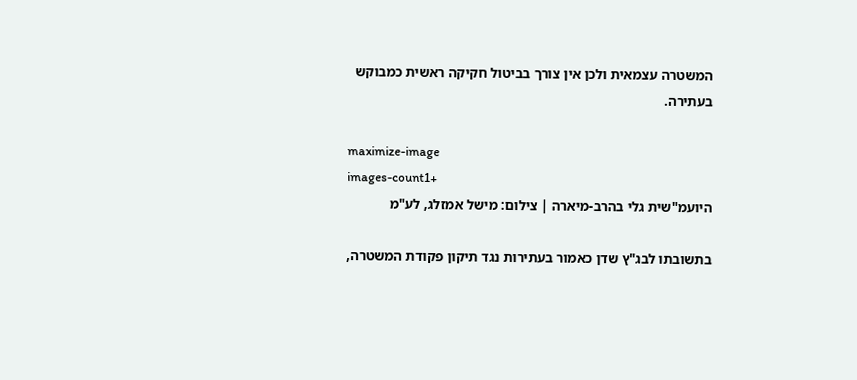המשטרה עצמאית ולכן אין צורך בביטול חקיקה ראשית כמבוקש בעתירה.

maximize-image
images-count1+
היועמ"שית גלי בהרב-מיארה | צילום: מישל אמזלג, לע"מ

בתשובתו לבג"ץ שדן כאמור בעתירות נגד תיקון פקודת המשטרה,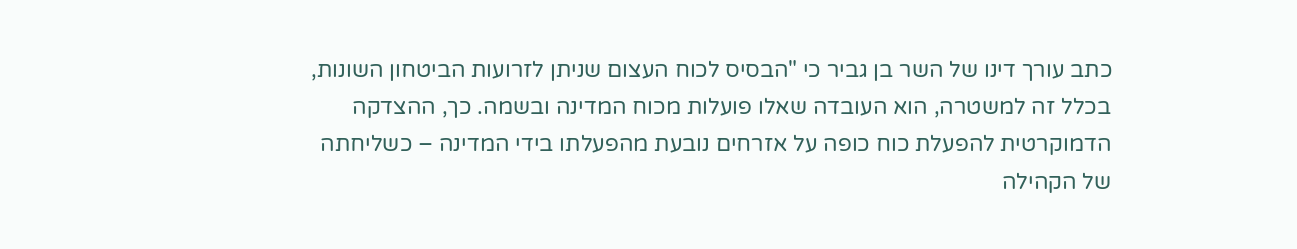כתב עורך דינו של השר בן גביר כי "הבסיס לכוח העצום שניתן לזרועות הביטחון השונות, בכלל זה למשטרה, הוא העובדה שאלו פועלות מכוח המדינה ובשמה. כך, ההצדקה הדמוקרטית להפעלת כוח כופה על אזרחים נובעת מהפעלתו בידי המדינה – כשליחתה של הקהילה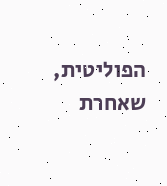הפוליטית, שאחרת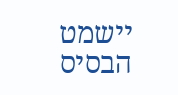יישמט הבסיס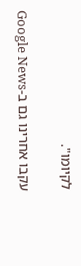לקיומו".

עקבו אחרינו גם ב-Google News